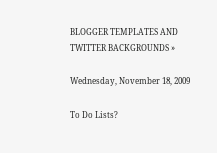BLOGGER TEMPLATES AND TWITTER BACKGROUNDS »

Wednesday, November 18, 2009

To Do Lists?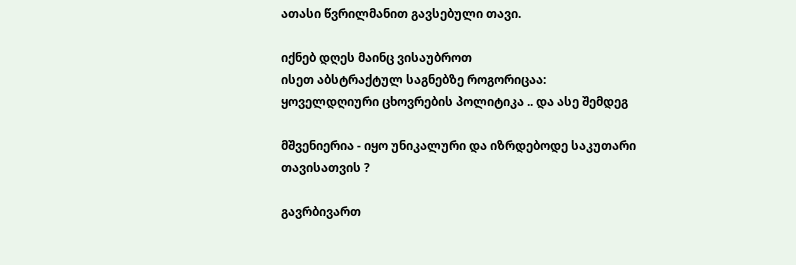ათასი წვრილმანით გავსებული თავი.

იქნებ დღეს მაინც ვისაუბროთ
ისეთ აბსტრაქტულ საგნებზე როგორიცაა:
ყოველდღიური ცხოვრების პოლიტიკა .. და ასე შემდეგ

მშვენიერია - იყო უნიკალური და იზრდებოდე საკუთარი თავისათვის ?

გავრბივართ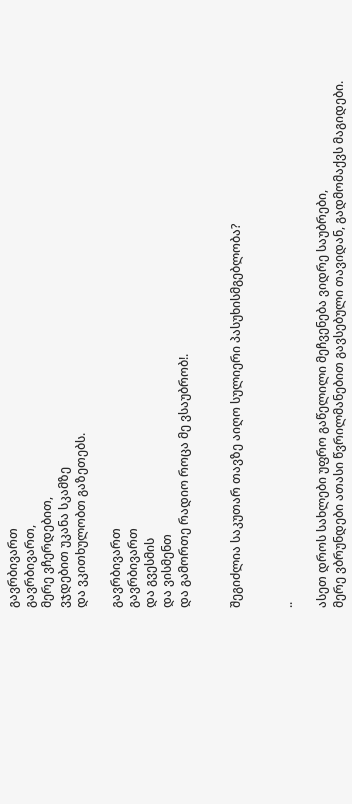გავრბივართ
გავრბივართ,
მერე ვჩერდებით,
ვჯდებით უკანა სკამზე
და ვკითხულობთ გაზეთებს.

გავრბივართ
გავრბივართ
და გვესმის
და ვისმენთ
და გამორთე რადიო როცა მე ვსაუბრობ!.


შეგიძლია საკუთარ თავზე აიღო სულიერი პასუხისმგებლობა?


..

ასეთ დროს სახლები უფრო გაწელილი მეჩვენება ვიდრე საუბრები,
მერე ვბრუნდები ათასი წვრილმანებით გავსებული თავიდან, გადმომაქვს მაგიდები.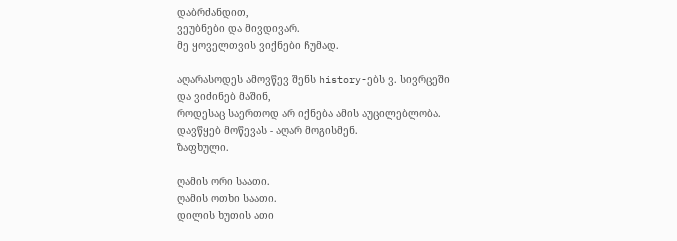დაბრძანდით,
ვეუბნები და მივდივარ.
მე ყოველთვის ვიქნები ჩუმად.

აღარასოდეს ამოვწევ შენს history-ებს ვ. სივრცეში
და ვიძინებ მაშინ,
როდესაც საერთოდ არ იქნება ამის აუცილებლობა.
დავწყებ მოწევას - აღარ მოგისმენ.
ზაფხული.

ღამის ორი საათი.
ღამის ოთხი საათი.
დილის ხუთის ათი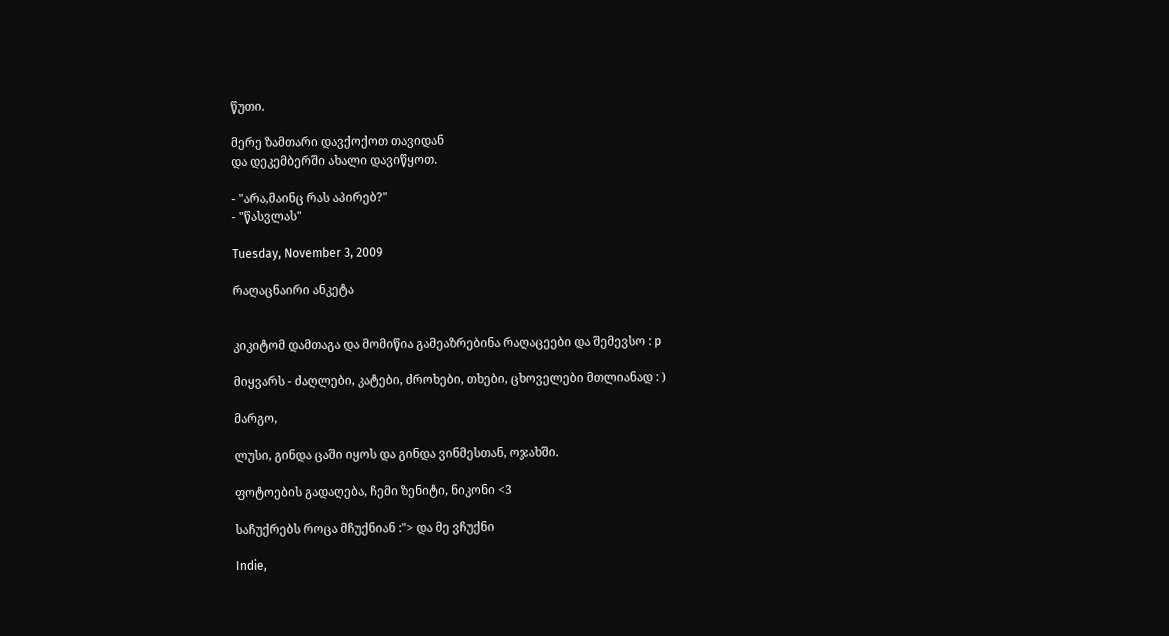წუთი.

მერე ზამთარი დავქოქოთ თავიდან
და დეკემბერში ახალი დავიწყოთ.

- "არა,მაინც რას აპირებ?"
- "წასვლას"

Tuesday, November 3, 2009

რაღაცნაირი ანკეტა


კიკიტომ დამთაგა და მომიწია გამეაზრებინა რაღაცეები და შემევსო : p

მიყვარს - ძაღლები, კატები, ძროხები, თხები, ცხოველები მთლიანად : )

მარგო,

ლუსი, გინდა ცაში იყოს და გინდა ვინმესთან, ოჯახში.

ფოტოების გადაღება, ჩემი ზენიტი, ნიკონი <3

საჩუქრებს როცა მჩუქნიან :"> და მე ვჩუქნი

Indie,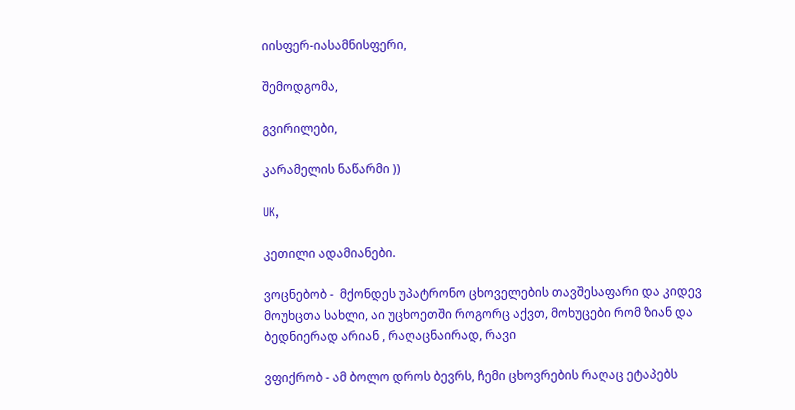იისფერ-იასამნისფერი,

შემოდგომა,

გვირილები,

კარამელის ნაწარმი ))

UK,

კეთილი ადამიანები.

ვოცნებობ -  მქონდეს უპატრონო ცხოველების თავშესაფარი და კიდევ მოუხცთა სახლი, აი უცხოეთში როგორც აქვთ, მოხუცები რომ ზიან და ბედნიერად არიან , რაღაცნაირად, რავი

ვფიქრობ - ამ ბოლო დროს ბევრს, ჩემი ცხოვრების რაღაც ეტაპებს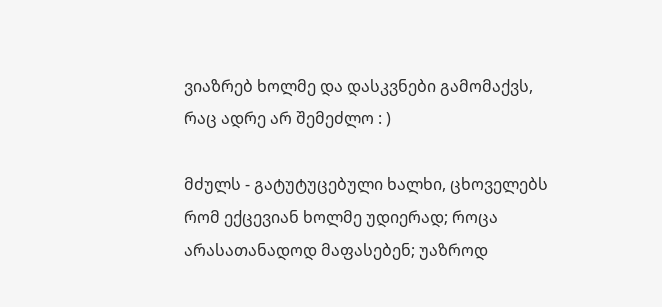ვიაზრებ ხოლმე და დასკვნები გამომაქვს, რაც ადრე არ შემეძლო : )

მძულს - გატუტუცებული ხალხი, ცხოველებს რომ ექცევიან ხოლმე უდიერად; როცა არასათანადოდ მაფასებენ; უაზროდ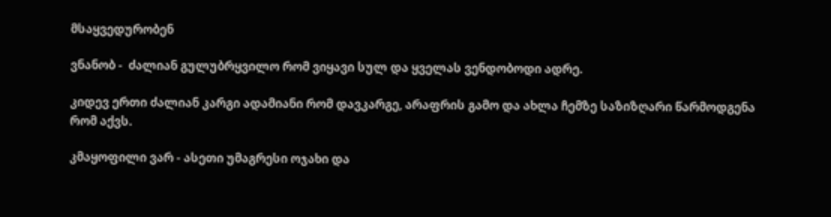მსაყვედურობენ

ვნანობ -  ძალიან გულუბრყვილო რომ ვიყავი სულ და ყველას ვენდობოდი ადრე.

კიდევ ერთი ძალიან კარგი ადამიანი რომ დავკარგე, არაფრის გამო და ახლა ჩემზე საზიზღარი წარმოდგენა რომ აქვს.

კმაყოფილი ვარ - ასეთი უმაგრესი ოჯახი და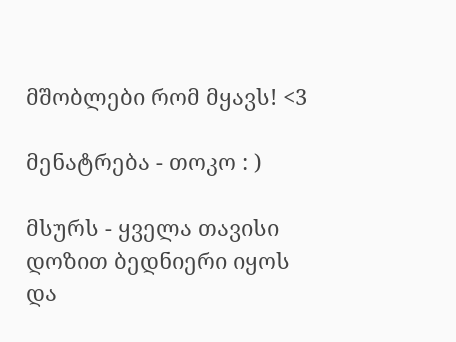მშობლები რომ მყავს! <3

მენატრება - თოკო : )

მსურს - ყველა თავისი დოზით ბედნიერი იყოს და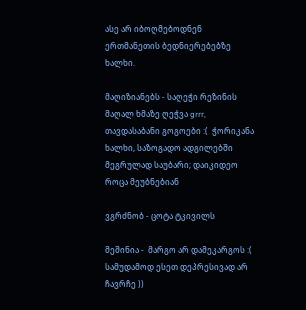ასე არ იბოღმებოდნენ ერთმანეთის ბედნიერებებზე ხალხი.

მაღიზიანებს - საღეჭი რეზინის მაღალ ხმაზე ღეჭვა grrr,  თავდასაბანი გოგოები :(  ჭორიკანა ხალხი, საზოგადო ადგილებში მეგრულად საუბარი; დაიკიდეო როცა მეუბნებიან

ვგრძნობ - ცოტა ტკივილს

მეშინია -  მარგო არ დამეკარგოს :(  სამუდამოდ ესეთ დეპრესივად არ ჩავრჩე ))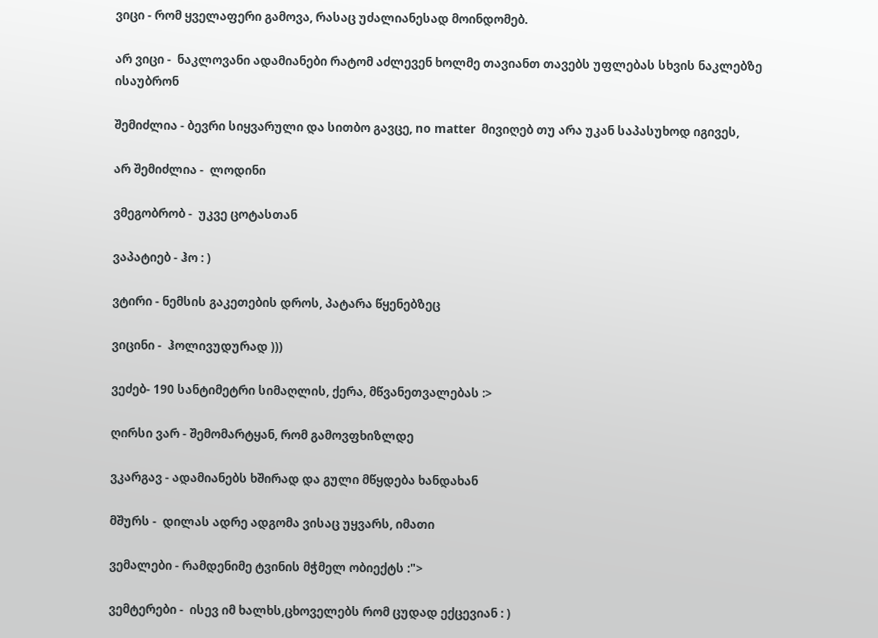ვიცი - რომ ყველაფერი გამოვა, რასაც უძალიანესად მოინდომებ.

არ ვიცი -  ნაკლოვანი ადამიანები რატომ აძლევენ ხოლმე თავიანთ თავებს უფლებას სხვის ნაკლებზე ისაუბრონ

შემიძლია - ბევრი სიყვარული და სითბო გავცე, no matter  მივიღებ თუ არა უკან საპასუხოდ იგივეს,

არ შემიძლია -  ლოდინი

ვმეგობრობ -  უკვე ცოტასთან

ვაპატიებ - ჰო : )

ვტირი - ნემსის გაკეთების დროს, პატარა წყენებზეც

ვიცინი -  ჰოლივუდურად )))

ვეძებ- 190 სანტიმეტრი სიმაღლის, ქერა, მწვანეთვალებას :>

ღირსი ვარ - შემომარტყან, რომ გამოვფხიზლდე

ვკარგავ - ადამიანებს ხშირად და გული მწყდება ხანდახან

მშურს -  დილას ადრე ადგომა ვისაც უყვარს, იმათი

ვემალები - რამდენიმე ტვინის მჭმელ ობიექტს :">

ვემტერები -  ისევ იმ ხალხს,ცხოველებს რომ ცუდად ექცევიან : )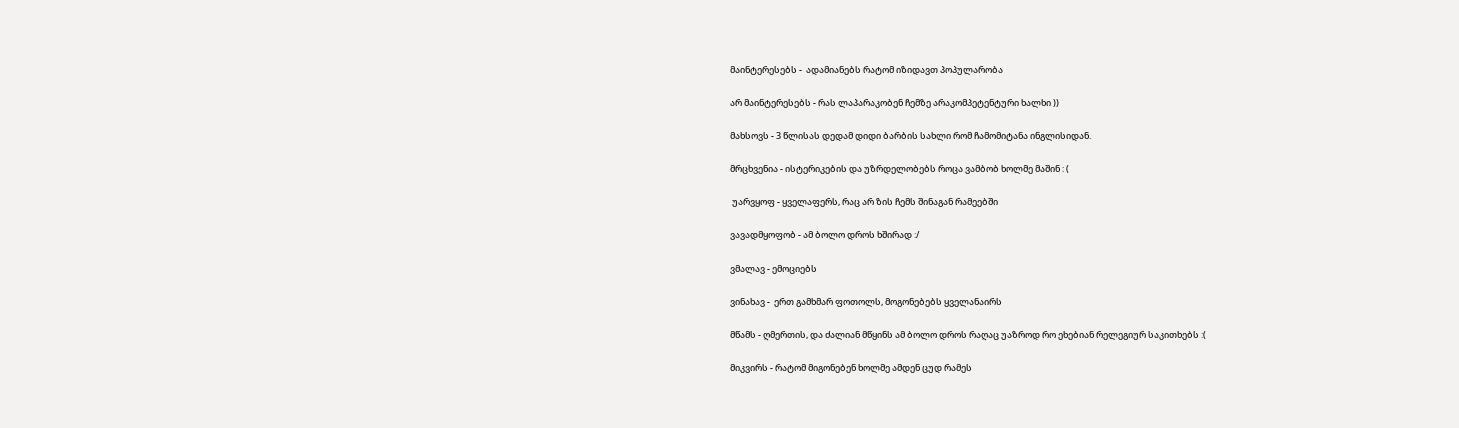მაინტერესებს -  ადამიანებს რატომ იზიდავთ პოპულარობა

არ მაინტერესებს - რას ლაპარაკობენ ჩემზე არაკომპეტენტური ხალხი ))

მახსოვს - 3 წლისას დედამ დიდი ბარბის სახლი რომ ჩამომიტანა ინგლისიდან.

მრცხვენია - ისტერიკების და უზრდელობებს როცა ვამბობ ხოლმე მაშინ : (

 უარვყოფ - ყველაფერს, რაც არ ზის ჩემს შინაგან რამეებში

ვავადმყოფობ - ამ ბოლო დროს ხშირად :/

ვმალავ - ემოციებს

ვინახავ -  ერთ გამხმარ ფოთოლს, მოგონებებს ყველანაირს

მწამს - ღმერთის, და ძალიან მწყინს ამ ბოლო დროს რაღაც უაზროდ რო ეხებიან რელეგიურ საკითხებს :(

მიკვირს - რატომ მიგონებენ ხოლმე ამდენ ცუდ რამეს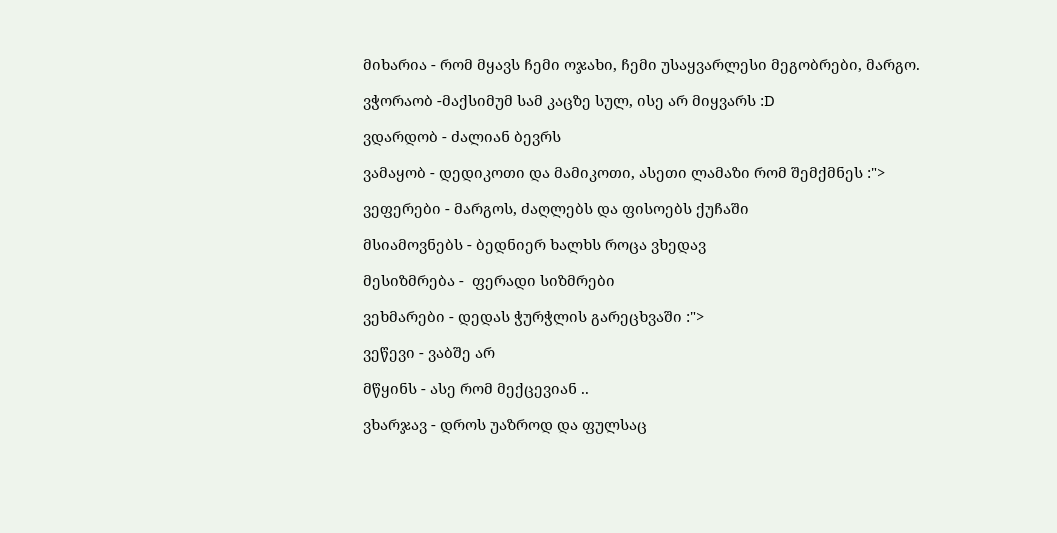მიხარია - რომ მყავს ჩემი ოჯახი, ჩემი უსაყვარლესი მეგობრები, მარგო.

ვჭორაობ -მაქსიმუმ სამ კაცზე სულ, ისე არ მიყვარს :D

ვდარდობ - ძალიან ბევრს

ვამაყობ - დედიკოთი და მამიკოთი, ასეთი ლამაზი რომ შემქმნეს :">

ვეფერები - მარგოს, ძაღლებს და ფისოებს ქუჩაში

მსიამოვნებს - ბედნიერ ხალხს როცა ვხედავ

მესიზმრება -  ფერადი სიზმრები

ვეხმარები - დედას ჭურჭლის გარეცხვაში :">

ვეწევი - ვაბშე არ

მწყინს - ასე რომ მექცევიან ..

ვხარჯავ - დროს უაზროდ და ფულსაც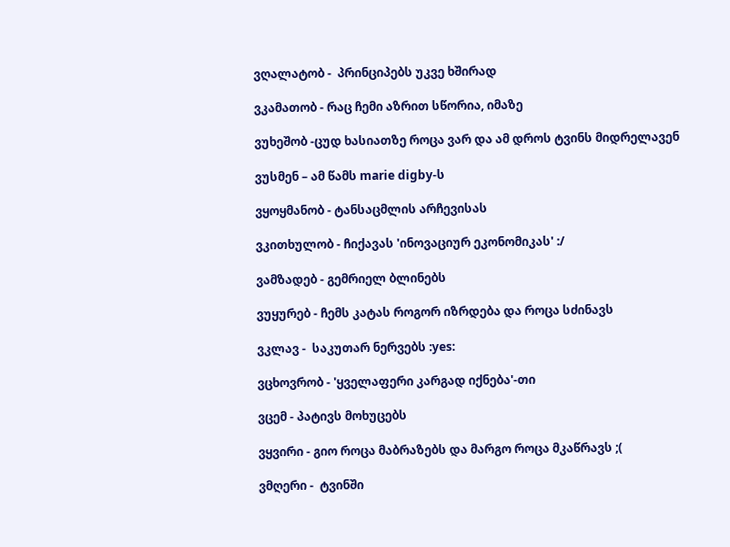ვღალატობ -  პრინციპებს უკვე ხშირად

ვკამათობ - რაც ჩემი აზრით სწორია, იმაზე

ვუხეშობ -ცუდ ხასიათზე როცა ვარ და ამ დროს ტვინს მიდრელავენ

ვუსმენ – ამ წამს marie digby-ს

ვყოყმანობ - ტანსაცმლის არჩევისას

ვკითხულობ - ჩიქავას 'ინოვაციურ ეკონომიკას' :/

ვამზადებ - გემრიელ ბლინებს

ვუყურებ - ჩემს კატას როგორ იზრდება და როცა სძინავს

ვკლავ -  საკუთარ ნერვებს :yes:

ვცხოვრობ - 'ყველაფერი კარგად იქნება'-თი

ვცემ - პატივს მოხუცებს

ვყვირი - გიო როცა მაბრაზებს და მარგო როცა მკაწრავს ;(

ვმღერი -  ტვინში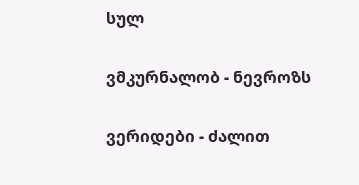სულ

ვმკურნალობ - ნევროზს

ვერიდები - ძალით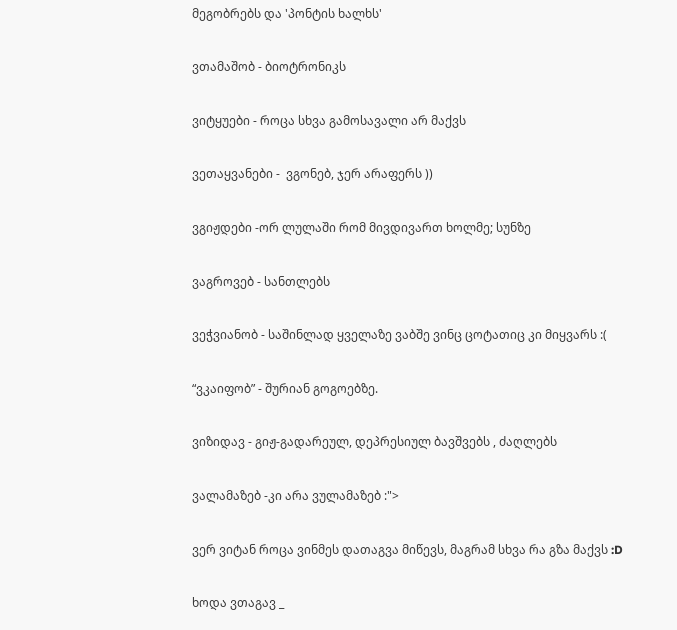მეგობრებს და 'პონტის ხალხს'

ვთამაშობ - ბიოტრონიკს

ვიტყუები - როცა სხვა გამოსავალი არ მაქვს

ვეთაყვანები -  ვგონებ, ჯერ არაფერს ))

ვგიჟდები -ორ ლულაში რომ მივდივართ ხოლმე; სუნზე

ვაგროვებ - სანთლებს

ვეჭვიანობ - საშინლად ყველაზე ვაბშე ვინც ცოტათიც კი მიყვარს :(

“ვკაიფობ” - შურიან გოგოებზე.

ვიზიდავ - გიჟ-გადარეულ, დეპრესიულ ბავშვებს , ძაღლებს

ვალამაზებ -კი არა ვულამაზებ :">

ვერ ვიტან როცა ვინმეს დათაგვა მიწევს, მაგრამ სხვა რა გზა მაქვს :D

ხოდა ვთაგავ _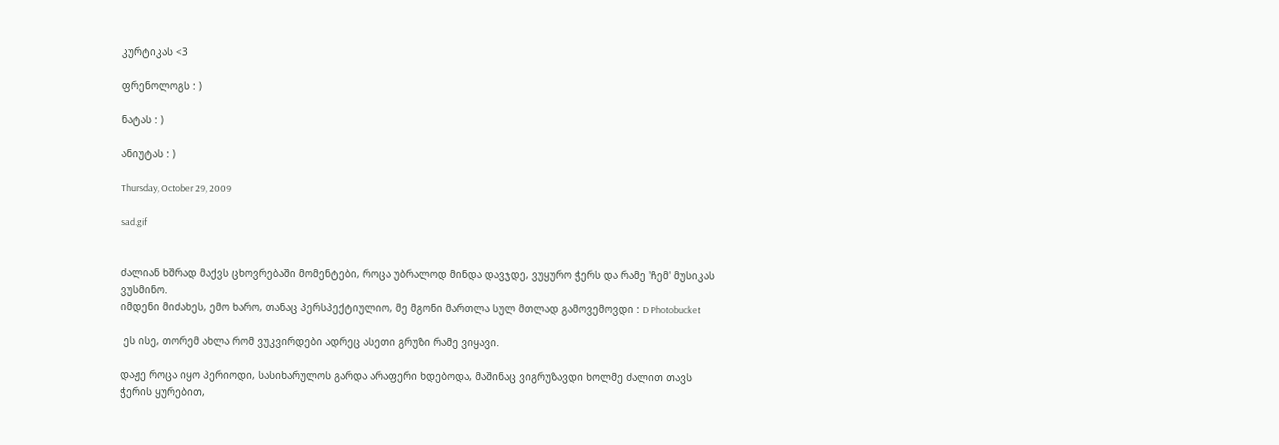კურტიკას <3

ფრენოლოგს : )

ნატას : )

ანიუტას : )

Thursday, October 29, 2009

sad.gif


ძალიან ხშრად მაქვს ცხოვრებაში მომენტები, როცა უბრალოდ მინდა დავჯდე, ვუყურო ჭერს და რამე 'ჩემ' მუსიკას ვუსმინო.
იმდენი მიძახეს, ემო ხარო, თანაც პერსპექტიულიო, მე მგონი მართლა სულ მთლად გამოვემოვდი : D Photobucket

 ეს ისე, თორემ ახლა რომ ვუკვირდები ადრეც ასეთი გრუზი რამე ვიყავი.

დაჟე როცა იყო პერიოდი, სასიხარულოს გარდა არაფერი ხდებოდა, მაშინაც ვიგრუზავდი ხოლმე ძალით თავს ჭერის ყურებით,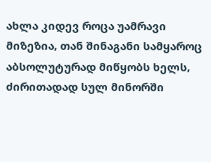ახლა კიდევ როცა უამრავი მიზეზია, თან შინაგანი სამყაროც აბსოლუტურად მიწყობს ხელს, ძირითადად სულ მინორში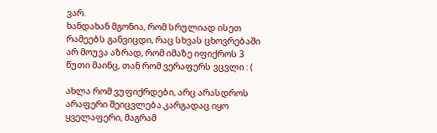ვარ.
ხანდახან მგონია, რომ სრულიად ისეთ რამეებს განვიცდი, რაც სხვას ცხოვრებაში არ მოუვა აზრად, რომ იმაზე იფიქროს 3 წუთი მაინც, თან რომ ვერაფერს ვცვლი : (

ახლა რომ ვუფიქრდები, არც არასდროს არაფერი შეიცვლება.კარგადაც იყო ყველაფერი, მაგრამ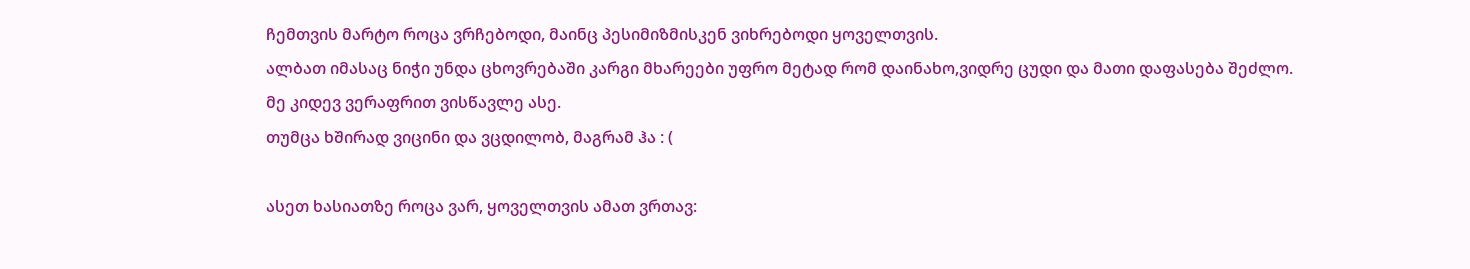ჩემთვის მარტო როცა ვრჩებოდი, მაინც პესიმიზმისკენ ვიხრებოდი ყოველთვის.
ალბათ იმასაც ნიჭი უნდა ცხოვრებაში კარგი მხარეები უფრო მეტად რომ დაინახო,ვიდრე ცუდი და მათი დაფასება შეძლო.
მე კიდევ ვერაფრით ვისწავლე ასე.
თუმცა ხშირად ვიცინი და ვცდილობ, მაგრამ ჰა : (

ასეთ ხასიათზე როცა ვარ, ყოველთვის ამათ ვრთავ: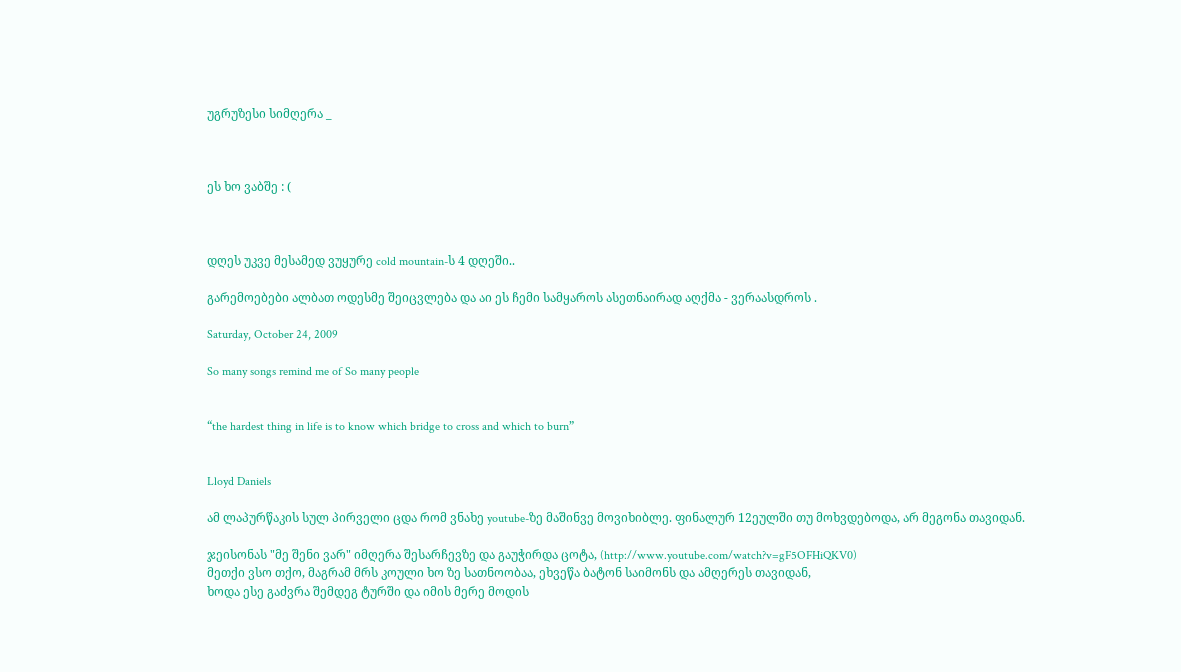უგრუზესი სიმღერა _



ეს ხო ვაბშე : (



დღეს უკვე მესამედ ვუყურე cold mountain-ს 4 დღეში..

გარემოებები ალბათ ოდესმე შეიცვლება და აი ეს ჩემი სამყაროს ასეთნაირად აღქმა - ვერაასდროს .

Saturday, October 24, 2009

So many songs remind me of So many people


“the hardest thing in life is to know which bridge to cross and which to burn”


Lloyd Daniels

ამ ლაპურწაკის სულ პირველი ცდა რომ ვნახე youtube-ზე მაშინვე მოვიხიბლე. ფინალურ 12ეულში თუ მოხვდებოდა, არ მეგონა თავიდან.

ჯეისონას "მე შენი ვარ" იმღერა შესარჩევზე და გაუჭირდა ცოტა, (http://www.youtube.com/watch?v=gF5OFHiQKV0)
მეთქი ვსო თქო, მაგრამ მრს კოული ხო ზე სათნოობაა, ეხვეწა ბატონ საიმონს და ამღერეს თავიდან,
ხოდა ესე გაძვრა შემდეგ ტურში და იმის მერე მოდის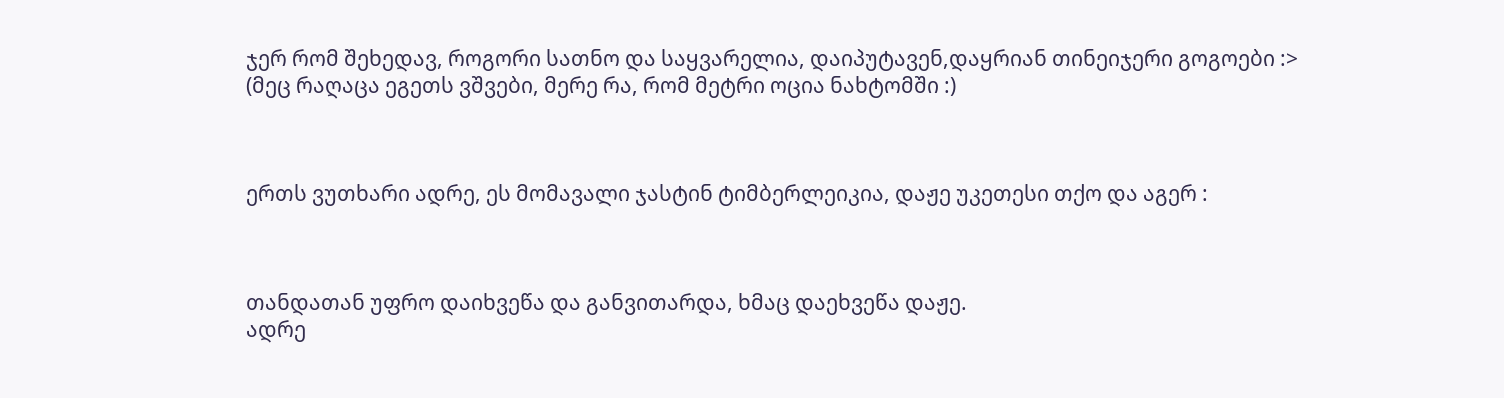ჯერ რომ შეხედავ, როგორი სათნო და საყვარელია, დაიპუტავენ,დაყრიან თინეიჯერი გოგოები :>
(მეც რაღაცა ეგეთს ვშვები, მერე რა, რომ მეტრი ოცია ნახტომში :)



ერთს ვუთხარი ადრე, ეს მომავალი ჯასტინ ტიმბერლეიკია, დაჟე უკეთესი თქო და აგერ :



თანდათან უფრო დაიხვეწა და განვითარდა, ხმაც დაეხვეწა დაჟე.
ადრე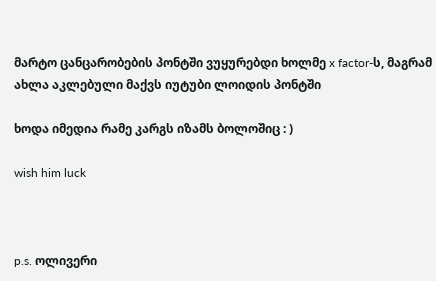მარტო ცანცარობების პონტში ვუყურებდი ხოლმე x factor-ს, მაგრამ ახლა აკლებული მაქვს იუტუბი ლოიდის პონტში

ხოდა იმედია რამე კარგს იზამს ბოლოშიც : )

wish him luck



p.s. ოლივერი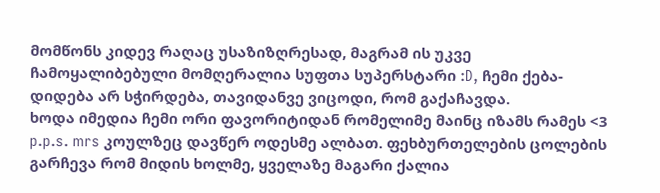მომწონს კიდევ რაღაც უსაზიზღრესად, მაგრამ ის უკვე ჩამოყალიბებული მომღერალია სუფთა სუპერსტარი :D, ჩემი ქება-დიდება არ სჭირდება, თავიდანვე ვიცოდი, რომ გაქაჩავდა.
ხოდა იმედია ჩემი ორი ფავორიტიდან რომელიმე მაინც იზამს რამეს <3
p.p.s. mrs კოულზეც დავწერ ოდესმე ალბათ. ფეხბურთელების ცოლების გარჩევა რომ მიდის ხოლმე, ყველაზე მაგარი ქალია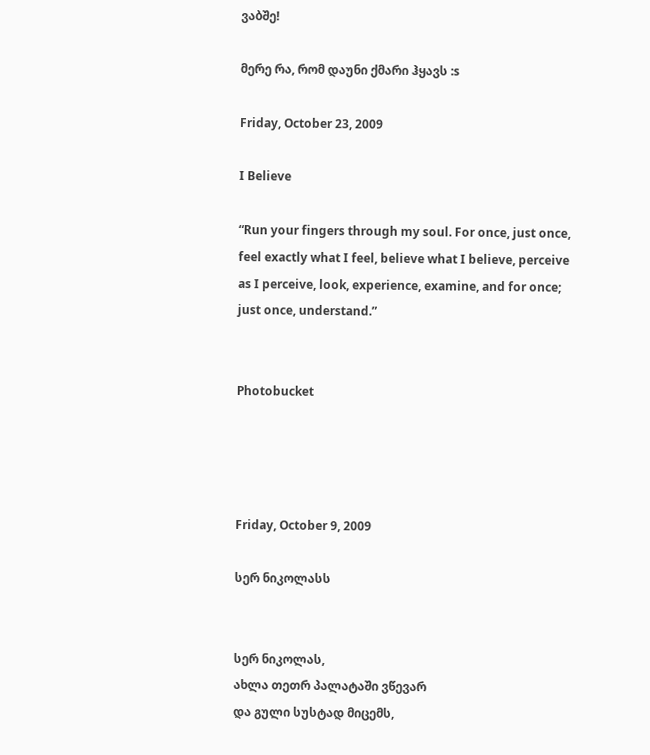ვაბშე!

მერე რა, რომ დაუნი ქმარი ჰყავს :s

Friday, October 23, 2009

I Believe

“Run your fingers through my soul. For once, just once, feel exactly what I feel, believe what I believe, perceive as I perceive, look, experience, examine, and for once; just once, understand.”


Photobucket




Friday, October 9, 2009

სერ ნიკოლასს


სერ ნიკოლას,
ახლა თეთრ პალატაში ვწევარ
და გული სუსტად მიცემს,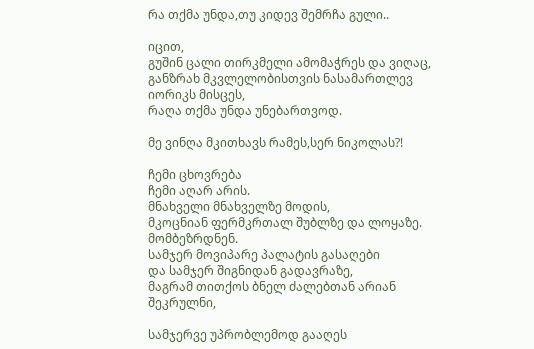რა თქმა უნდა,თუ კიდევ შემრჩა გული..

იცით,
გუშინ ცალი თირკმელი ამომაჭრეს და ვიღაც,
განზრახ მკვლელობისთვის ნასამართლევ
იორიკს მისცეს,
რაღა თქმა უნდა უნებართვოდ.

მე ვინღა მკითხავს რამეს,სერ ნიკოლას?!

ჩემი ცხოვრება
ჩემი აღარ არის.
მნახველი მნახველზე მოდის,
მკოცნიან ფერმკრთალ შუბლზე და ლოყაზე.
მომბეზრდნენ.
სამჯერ მოვიპარე პალატის გასაღები
და სამჯერ შიგნიდან გადავრაზე,
მაგრამ თითქოს ბნელ ძალებთან არიან შეკრულნი,

სამჯერვე უპრობლემოდ გააღეს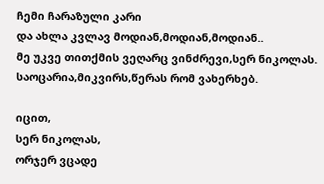ჩემი ჩარაზული კარი
და ახლა კვლავ მოდიან,მოდიან,მოდიან..
მე უკვე თითქმის ვეღარც ვინძრევი,სერ ნიკოლას.
საოცარია,მიკვირს,წერას რომ ვახერხებ.

იცით,
სერ ნიკოლას,
ორჯერ ვცადე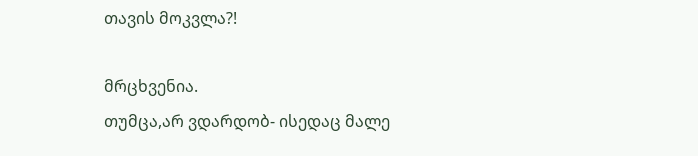თავის მოკვლა?!

მრცხვენია.
თუმცა,არ ვდარდობ- ისედაც მალე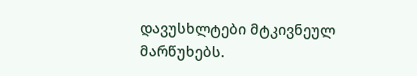დავუსხლტები მტკივნეულ მარწუხებს.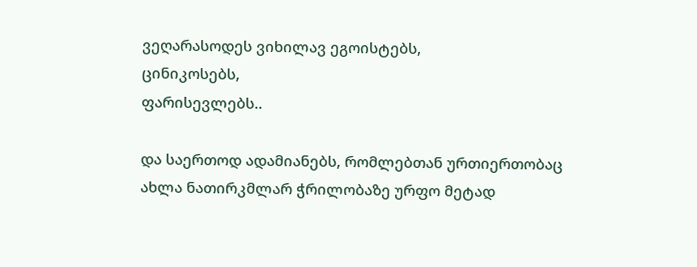ვეღარასოდეს ვიხილავ ეგოისტებს,
ცინიკოსებს,
ფარისევლებს..

და საერთოდ ადამიანებს, რომლებთან ურთიერთობაც ახლა ნათირკმლარ ჭრილობაზე ურფო მეტად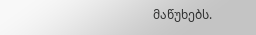მაწუხებს.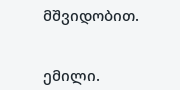მშვიდობით.


ემილი.